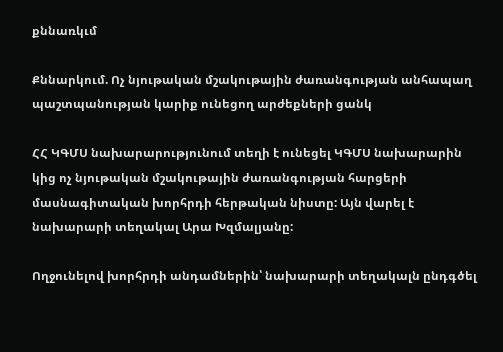քննառկւմ

Քննարկում. Ոչ նյութական մշակութային ժառանգության անհապաղ պաշտպանության կարիք ունեցող արժեքների ցանկ

ՀՀ ԿԳՄՍ նախարարությունում տեղի է ունեցել ԿԳՄՍ նախարարին կից ոչ նյութական մշակութային ժառանգության հարցերի մասնագիտական խորհրդի հերթական նիստը: Այն վարել է նախարարի տեղակալ Արա Խզմալյանը:

Ողջունելով խորհրդի անդամներին՝ նախարարի տեղակալն ընդգծել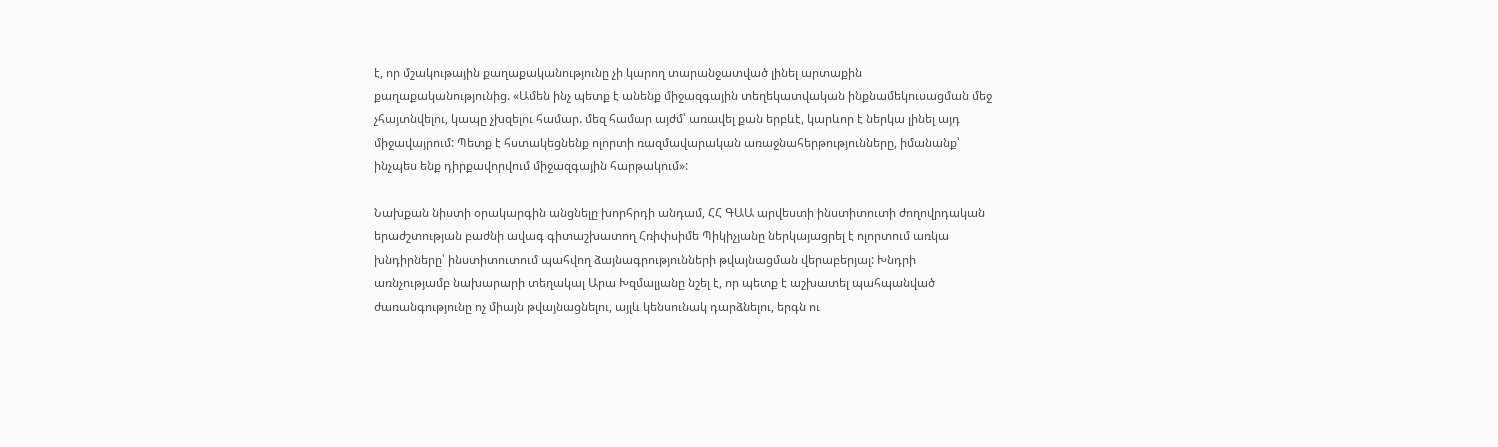է, որ մշակութային քաղաքականությունը չի կարող տարանջատված լինել արտաքին քաղաքականությունից. «Ամեն ինչ պետք է անենք միջազգային տեղեկատվական ինքնամեկուսացման մեջ չհայտնվելու, կապը չխզելու համար. մեզ համար այժմ՝ առավել քան երբևէ, կարևոր է ներկա լինել այդ միջավայրում: Պետք է հստակեցնենք ոլորտի ռազմավարական առաջնահերթությունները, իմանանք՝ ինչպես ենք դիրքավորվում միջազգային հարթակում»:

Նախքան նիստի օրակարգին անցնելը խորհրդի անդամ, ՀՀ ԳԱԱ արվեստի ինստիտուտի ժողովրդական երաժշտության բաժնի ավագ գիտաշխատող Հռիփսիմե Պիկիչյանը ներկայացրել է ոլորտում առկա խնդիրները՝ ինստիտուտում պահվող ձայնագրությունների թվայնացման վերաբերյալ: Խնդրի առնչությամբ նախարարի տեղակալ Արա Խզմալյանը նշել է, որ պետք է աշխատել պահպանված ժառանգությունը ոչ միայն թվայնացնելու, այլև կենսունակ դարձնելու, երգն ու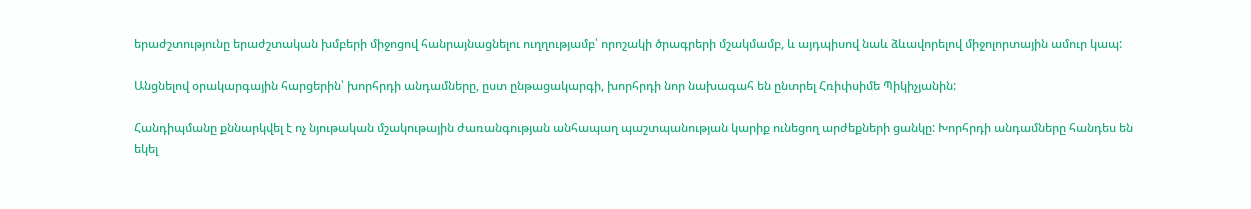երաժշտությունը երաժշտական խմբերի միջոցով հանրայնացնելու ուղղությամբ՝ որոշակի ծրագրերի մշակմամբ, և այդպիսով նաև ձևավորելով միջոլորտային ամուր կապ:

Անցնելով օրակարգային հարցերին՝ խորհրդի անդամները, ըստ ընթացակարգի, խորհրդի նոր նախագահ են ընտրել Հռիփսիմե Պիկիչյանին:

Հանդիպմանը քննարկվել է ոչ նյութական մշակութային ժառանգության անհապաղ պաշտպանության կարիք ունեցող արժեքների ցանկը: Խորհրդի անդամները հանդես են եկել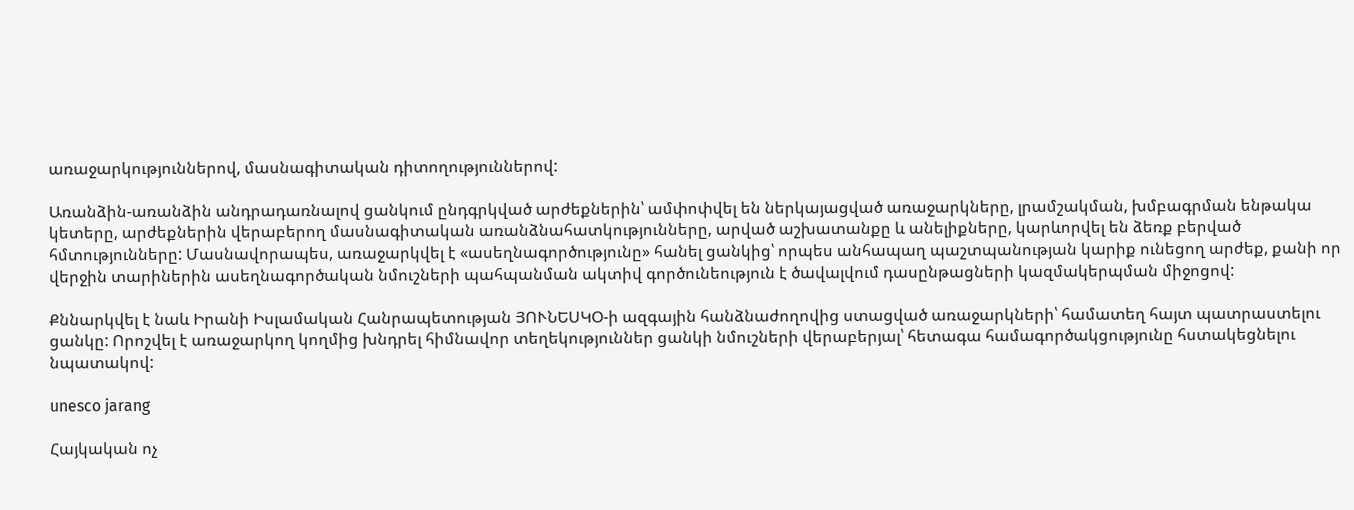առաջարկություններով, մասնագիտական դիտողություններով:

Առանձին-առանձին անդրադառնալով ցանկում ընդգրկված արժեքներին՝ ամփոփվել են ներկայացված առաջարկները, լրամշակման, խմբագրման ենթակա կետերը, արժեքներին վերաբերող մասնագիտական առանձնահատկությունները, արված աշխատանքը և անելիքները, կարևորվել են ձեռք բերված հմտությունները: Մասնավորապես, առաջարկվել է «ասեղնագործությունը» հանել ցանկից՝ որպես անհապաղ պաշտպանության կարիք ունեցող արժեք, քանի որ վերջին տարիներին ասեղնագործական նմուշների պահպանման ակտիվ գործունեություն է ծավալվում դասընթացների կազմակերպման միջոցով:

Քննարկվել է նաև Իրանի Իսլամական Հանրապետության ՅՈՒՆԵՍԿՕ-ի ազգային հանձնաժողովից ստացված առաջարկների՝ համատեղ հայտ պատրաստելու ցանկը: Որոշվել է առաջարկող կողմից խնդրել հիմնավոր տեղեկություններ ցանկի նմուշների վերաբերյալ՝ հետագա համագործակցությունը հստակեցնելու նպատակով:

unesco jarang

Հայկական ոչ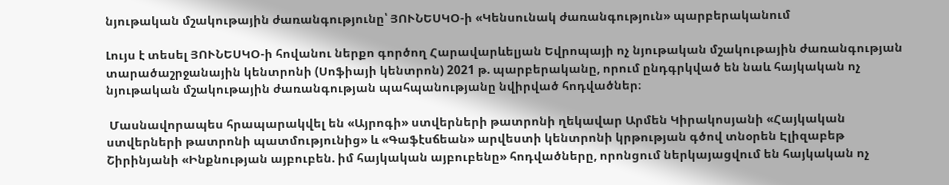նյութական մշակութային ժառանգությունը՝ ՅՈՒՆԵՍԿՕ-ի «Կենսունակ ժառանգություն» պարբերականում

Լույս է տեսել ՅՈՒՆԵՍԿՕ-ի հովանու ներքո գործող Հարավարևելյան Եվրոպայի ոչ նյութական մշակութային ժառանգության տարածաշրջանային կենտրոնի (Սոֆիայի կենտրոն) 2021 թ. պարբերականը, որում ընդգրկված են նաև հայկական ոչ նյութական մշակութային ժառանգության պահպանությանը նվիրված հոդվածներ։

 Մասնավորապես հրապարակվել են «Այրոգի» ստվերների թատրոնի ղեկավար Արմեն Կիրակոսյանի «Հայկական ստվերների թատրոնի պատմությունից» և «Գաֆէսճեան» արվեստի կենտրոնի կրթության գծով տնօրեն Էլիզաբեթ Շիրինյանի «Ինքնության այբուբեն. իմ հայկական այբուբենը» հոդվածները, որոնցում ներկայացվում են հայկական ոչ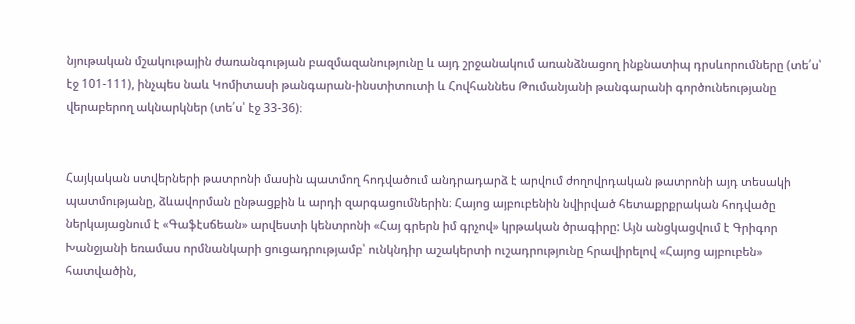նյութական մշակութային ժառանգության բազմազանությունը և այդ շրջանակում առանձնացող ինքնատիպ դրսևորումները (տե՛ս՝ էջ 101-111), ինչպես նաև Կոմիտասի թանգարան-ինստիտուտի և Հովհաննես Թումանյանի թանգարանի գործունեությանը վերաբերող ակնարկներ (տե՛ս՝ էջ 33-36)։


Հայկական ստվերների թատրոնի մասին պատմող հոդվածում անդրադարձ է արվում ժողովրդական թատրոնի այդ տեսակի պատմությանը, ձևավորման ընթացքին և արդի զարգացումներին։ Հայոց այբուբենին նվիրված հետաքրքրական հոդվածը ներկայացնում է «Գաֆէսճեան» արվեստի կենտրոնի «Հայ գրերն իմ գրչով» կրթական ծրագիրը: Այն անցկացվում է Գրիգոր Խանջյանի եռամաս որմնանկարի ցուցադրությամբ՝ ունկնդիր աշակերտի ուշադրությունը հրավիրելով «Հայոց այբուբեն» հատվածին,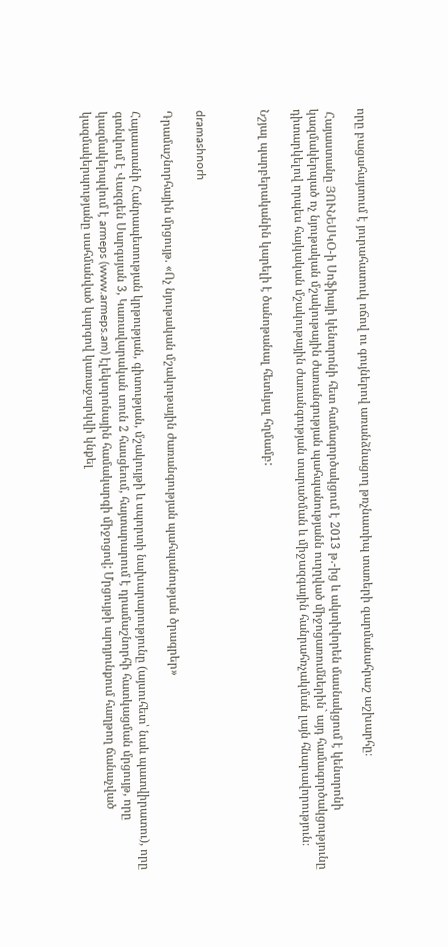որը բացահայտում է յուրահատուկ ոճով ու գույներով առանձնացող թռչնատիպ տառերի զարմանահրաշ աշխարհը։

 Հայաստանը ՅՈՒՆԵՍԿՕ-ի Սոֆիայի կենտրոնի հետ համագործակցում է 2013 թ.-ից և ակտիվորեն մասնակցում է կենտրոնի կազմակերպած ոչ նյութական մշակութային ժառանգության պահպանությանն ուղղված միջոցառումներին` այդ համագործակցությունը դիտարկելով որպես հայկական մշակութային ժառանգության տարածման և միջազգային հանրահռչակման լայն հնարավորություն։

Նշյալ պարբերականին կարելի է ծանոթանալ հետևյալ հղմամբ:



dramashnorh

Դրամաշնորհային մրցույթ. «Ոչ նյութական մշակութային ժառանգության պահպանության ծրագրեր»

Հայաստանի Հանրապետության կրթության, գիտության, մշակույթի և սպորտի նախարարությունը (այսուհետ՝ նաև պատվիրատու), որը գտնվում է Վազգեն Սարգսյան 3, Կառավարական տուն 2 հասցեում, հայտարարում է դրամաշնորհի հատկացման մրցույթ, որը կազմակերպվում է armeps (www.armeps.am) էլեկտրոնային համակարգի միջոցով; Մրցույթի արդյունքում հաղթող ճանաչված կազմակերպությանը սահմանված կարգով կառաջարկվի կնքել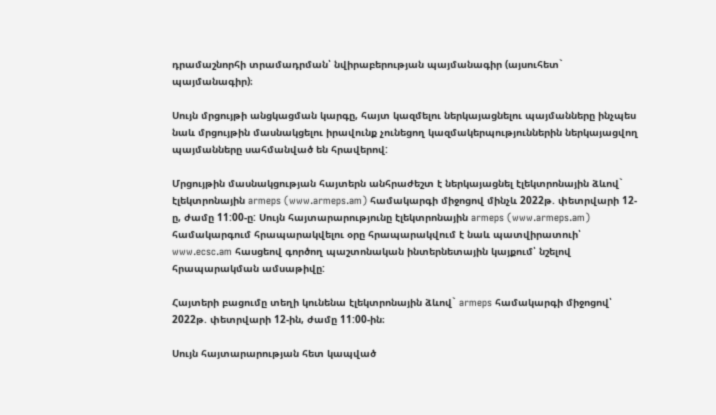դրամաշնորհի տրամադրման՝ նվիրաբերության պայմանագիր (այսուհետ` պայմանագիր)։

Սույն մրցույթի անցկացման կարգը, հայտ կազմելու ներկայացնելու պայմանները ինչպես նաև մրցույթին մասնակցելու իրավունք չունեցող կազմակերպություններին ներկայացվող պայմանները սահմանված են հրավերով:

Մրցույթին մասնակցության հայտերն անհրաժեշտ է ներկայացնել էլեկտրոնային ձևով` էլեկտրոնային armeps (www.armeps.am) համակարգի միջոցով մինչև 2022թ. փետրվարի 12-ը, ժամը 11:00-ը: Սույն հայտարարությունը էլեկտրոնային armeps (www.armeps.am) համակարգում հրապարակվելու օրը հրապարակվում է նաև պատվիրատուի՝ www.ecsc.am հասցեով գործող պաշտոնական ինտերնետային կայքում՝ նշելով հրապարակման ամսաթիվը:

Հայտերի բացումը տեղի կունենա էլեկտրոնային ձևով` armeps համակարգի միջոցով՝ 2022թ. փետրվարի 12-ին, ժամը 11:00-ին։

Սույն հայտարարության հետ կապված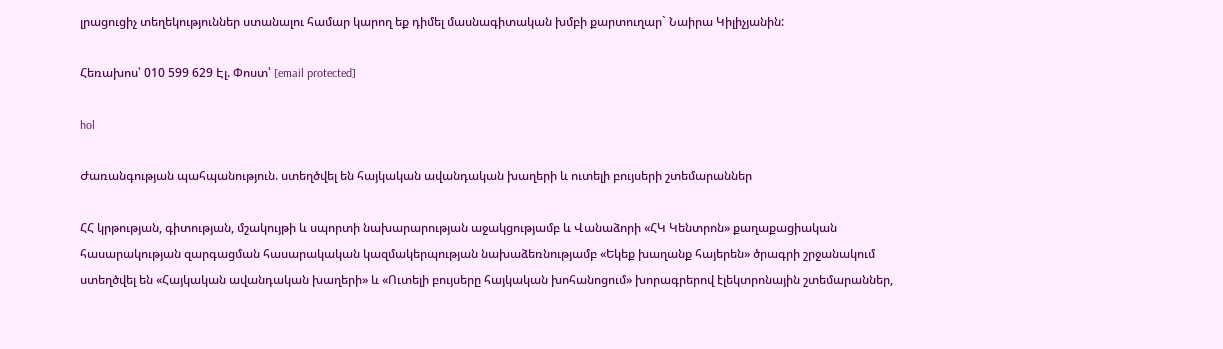լրացուցիչ տեղեկություններ ստանալու համար կարող եք դիմել մասնագիտական խմբի քարտուղար` Նաիրա Կիլիչյանին:

Հեռախոս՝ 010 599 629 Էլ. Փոստ՝ [email protected]

hol

Ժառանգության պահպանություն. ստեղծվել են հայկական ավանդական խաղերի և ուտելի բույսերի շտեմարաններ

ՀՀ կրթության, գիտության, մշակույթի և սպորտի նախարարության աջակցությամբ և Վանաձորի «ՀԿ Կենտրոն» քաղաքացիական հասարակության զարգացման հասարակական կազմակերպության նախաձեռնությամբ «Եկեք խաղանք հայերեն» ծրագրի շրջանակում ստեղծվել են «Հայկական ավանդական խաղերի» և «Ուտելի բույսերը հայկական խոհանոցում» խորագրերով էլեկտրոնային շտեմարաններ,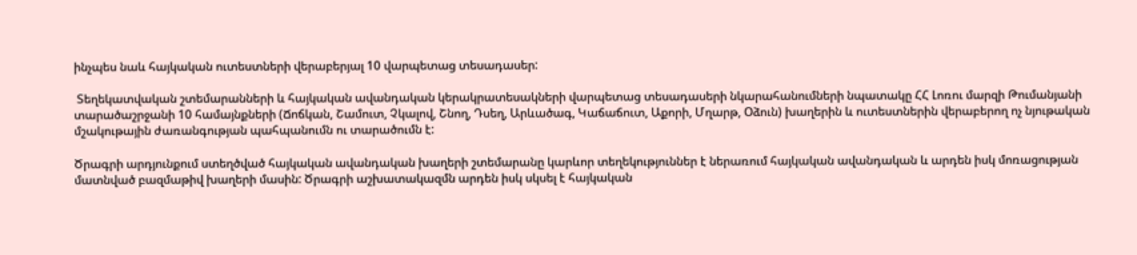ինչպես նաև հայկական ուտեստների վերաբերյալ 10 վարպետաց տեսադասեր:

 Տեղեկատվական շտեմարանների և հայկական ավանդական կերակրատեսակների վարպետաց տեսադասերի նկարահանումների նպատակը ՀՀ Լոռու մարզի Թումանյանի տարածաշրջանի 10 համայնքների (Ճոճկան, Շամուտ, Չկալով, Շնող, Դսեղ, Արևածագ, Կաճաճուտ, Աքորի, Մղարթ, Օձուն) խաղերին և ուտեստներին վերաբերող ոչ նյութական մշակութային ժառանգության պահպանումն ու տարածումն է:

Ծրագրի արդյունքում ստեղծված հայկական ավանդական խաղերի շտեմարանը կարևոր տեղեկություններ է ներառում հայկական ավանդական և արդեն իսկ մոռացության մատնված բազմաթիվ խաղերի մասին: Ծրագրի աշխատակազմն արդեն իսկ սկսել է հայկական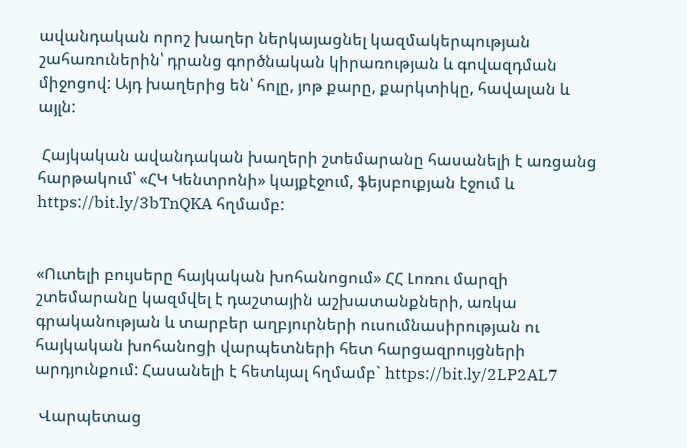ավանդական որոշ խաղեր ներկայացնել կազմակերպության շահառուներին՝ դրանց գործնական կիրառության և գովազդման միջոցով: Այդ խաղերից են՝ հոլը, յոթ քարը, քարկտիկը, հավալան և այլն:

 Հայկական ավանդական խաղերի շտեմարանը հասանելի է առցանց հարթակում՝ «ՀԿ Կենտրոնի» կայքէջում, ֆեյսբուքյան էջում և https://bit.ly/3bTnQKA հղմամբ:


«Ուտելի բույսերը հայկական խոհանոցում» ՀՀ Լոռու մարզի շտեմարանը կազմվել է դաշտային աշխատանքների, առկա գրականության և տարբեր աղբյուրների ուսումնասիրության ու հայկական խոհանոցի վարպետների հետ հարցազրույցների արդյունքում: Հասանելի է հետևյալ հղմամբ` https://bit.ly/2LP2AL7

 Վարպետաց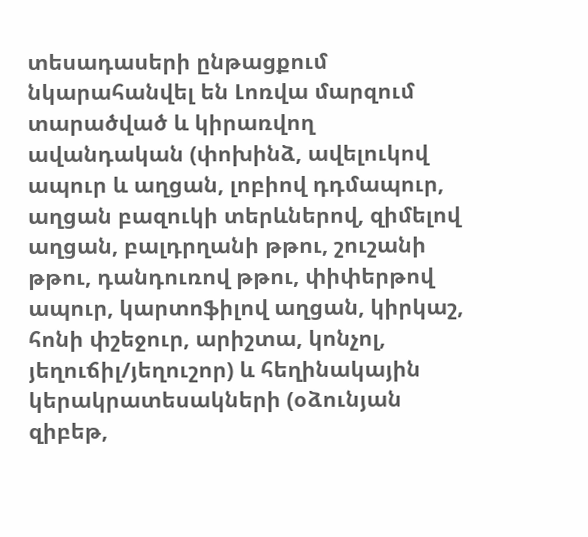տեսադասերի ընթացքում նկարահանվել են Լոռվա մարզում տարածված և կիրառվող ավանդական (փոխինձ, ավելուկով ապուր և աղցան, լոբիով դդմապուր, աղցան բազուկի տերևներով, զիմելով աղցան, բալդրղանի թթու, շուշանի թթու, դանդուռով թթու, փիփերթով ապուր, կարտոֆիլով աղցան, կիրկաշ, հոնի փշեջուր, արիշտա, կոնչոլ, յեղուճիլ/յեղուշոր) և հեղինակային կերակրատեսակների (օձունյան զիբեթ,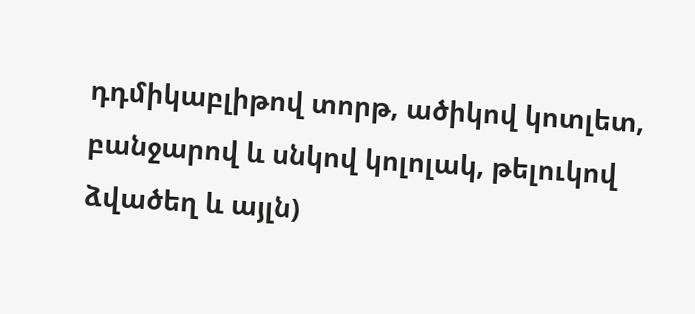դդմիկաբլիթով տորթ, ածիկով կոտլետ, բանջարով և սնկով կոլոլակ, թելուկով ձվածեղ և այլն)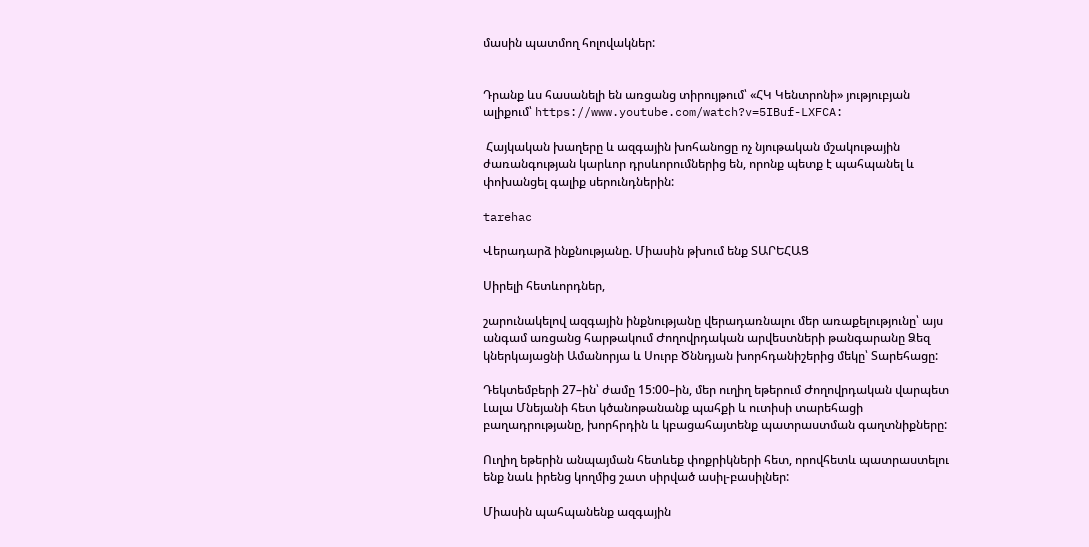մասին պատմող հոլովակներ:


Դրանք ևս հասանելի են առցանց տիրույթում՝ «ՀԿ Կենտրոնի» յություբյան ալիքում՝ https://www.youtube.com/watch?v=5IBuf-LXFCA:

 Հայկական խաղերը և ազգային խոհանոցը ոչ նյութական մշակութային ժառանգության կարևոր դրսևորումներից են, որոնք պետք է պահպանել և փոխանցել գալիք սերունդներին:

tarehac

Վերադարձ ինքնությանը. Միասին թխում ենք ՏԱՐԵՀԱՑ

Սիրելի հետևորդներ,

շարունակելով ազգային ինքնությանը վերադառնալու մեր առաքելությունը՝ այս անգամ առցանց հարթակում Ժողովրդական արվեստների թանգարանը Ձեզ կներկայացնի Ամանորյա և Սուրբ Ծննդյան խորհդանիշերից մեկը՝ Տարեհացը:

Դեկտեմբերի 27–ին՝ ժամը 15:00–ին, մեր ուղիղ եթերում Ժողովրդական վարպետ Լալա Մնեյանի հետ կծանոթանանք պահքի և ուտիսի տարեհացի բաղադրությանը, խորհրդին և կբացահայտենք պատրաստման գաղտնիքները:

Ուղիղ եթերին անպայման հետևեք փոքրիկների հետ, որովհետև պատրաստելու ենք նաև իրենց կողմից շատ սիրված ասիլ-բասիլներ:

Միասին պահպանենք ազգային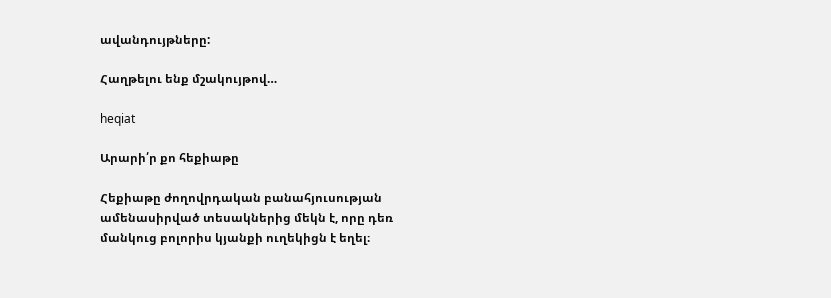ավանդույթները:

Հաղթելու ենք մշակույթով…

heqiat

Արարի՛ր քո հեքիաթը

Հեքիաթը ժողովրդական բանահյուսության ամենասիրված տեսակներից մեկն է, որը դեռ մանկուց բոլորիս կյանքի ուղեկիցն է եղել։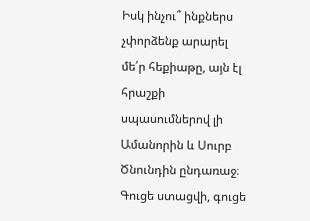Իսկ ինչու՞ ինքներս չփորձենք արարել մե՛ր հեքիաթը, այն էլ հրաշքի սպասումներով լի Ամանորին և Սուրբ Ծնունդին ընդառաջ։ Գուցե ստացվի, գուցե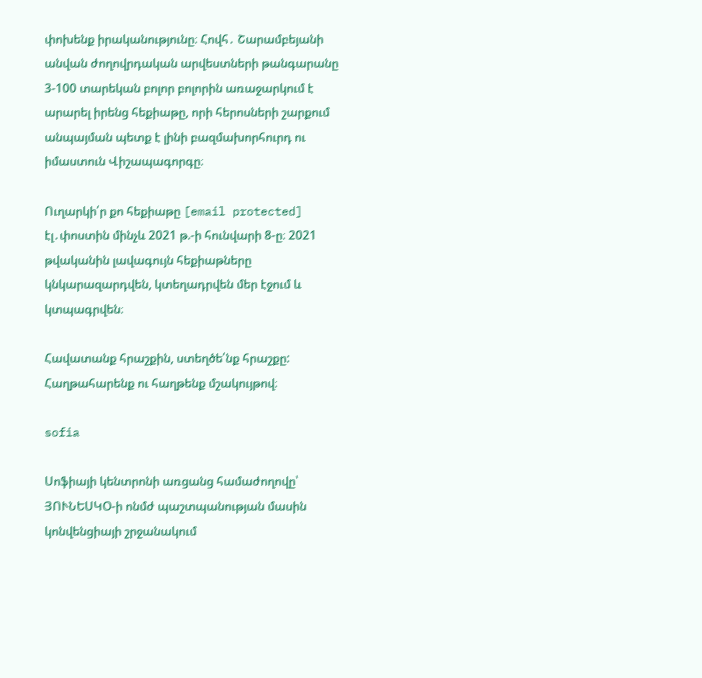փոխենք իրականությունը։ Հովհ․ Շարամբեյանի անվան ժողովրդական արվեստների թանգարանը 3-100 տարեկան բոլոր բոլորին առաջարկում է արարել իրենց հեքիաթը, որի հերոսների շարքում անպայման պետք է լինի բազմախորհուրդ ու իմաստուն Վիշապագորգը։

Ուղարկի՛ր քո հեքիաթը [email protected] էլ․փոստին մինչև 2021 թ.-ի հունվարի 8-ը։ 2021 թվականին լավագույն հեքիաթները կնկարազարդվեն, կտեղադրվեն մեր էջում և կտպագրվեն։

Հավատանք հրաշքին, ստեղծե՛նք հրաշքը:
Հաղթահարենք ու հաղթենք մշակույթով։

sofia

Սոֆիայի կենտրոնի առցանց համաժողովը՝ ՅՈՒՆԵՍԿՕ-ի ոնմժ պաշտպանության մասին կոնվենցիայի շրջանակում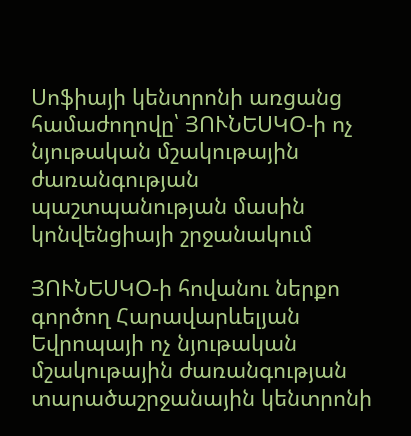Սոֆիայի կենտրոնի առցանց համաժողովը՝ ՅՈՒՆԵՍԿՕ-ի ոչ նյութական մշակութային ժառանգության պաշտպանության մասին կոնվենցիայի շրջանակում

ՅՈՒՆԵՍԿՕ-ի հովանու ներքո գործող Հարավարևելյան Եվրոպայի ոչ նյութական մշակութային ժառանգության տարածաշրջանային կենտրոնի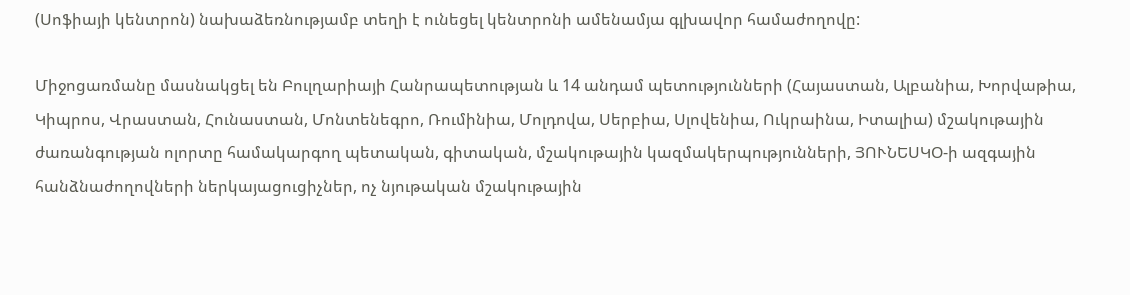(Սոֆիայի կենտրոն) նախաձեռնությամբ տեղի է ունեցել կենտրոնի ամենամյա գլխավոր համաժողովը:

Միջոցառմանը մասնակցել են Բուլղարիայի Հանրապետության և 14 անդամ պետությունների (Հայաստան, Ալբանիա, Խորվաթիա, Կիպրոս, Վրաստան, Հունաստան, Մոնտենեգրո, Ռումինիա, Մոլդովա, Սերբիա, Սլովենիա, Ուկրաինա, Իտալիա) մշակութային ժառանգության ոլորտը համակարգող պետական, գիտական, մշակութային կազմակերպությունների, ՅՈՒՆԵՍԿՕ-ի ազգային հանձնաժողովների ներկայացուցիչներ, ոչ նյութական մշակութային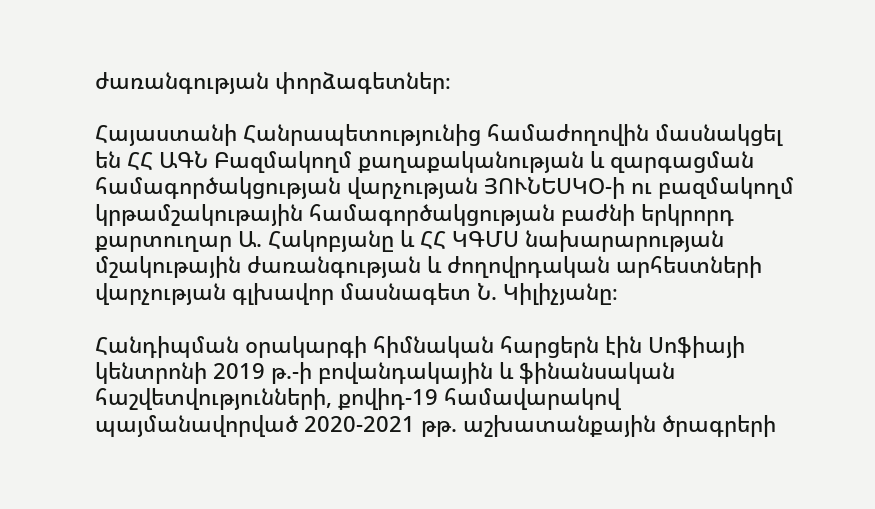ժառանգության փորձագետներ։

Հայաստանի Հանրապետությունից համաժողովին մասնակցել են ՀՀ ԱԳՆ Բազմակողմ քաղաքականության և զարգացման համագործակցության վարչության ՅՈՒՆԵՍԿՕ-ի ու բազմակողմ կրթամշակութային համագործակցության բաժնի երկրորդ քարտուղար Ա. Հակոբյանը և ՀՀ ԿԳՄՍ նախարարության մշակութային ժառանգության և ժողովրդական արհեստների վարչության գլխավոր մասնագետ Ն. Կիլիչյանը։

Հանդիպման օրակարգի հիմնական հարցերն էին Սոֆիայի կենտրոնի 2019 թ.-ի բովանդակային և ֆինանսական հաշվետվությունների, քովիդ-19 համավարակով պայմանավորված 2020-2021 թթ. աշխատանքային ծրագրերի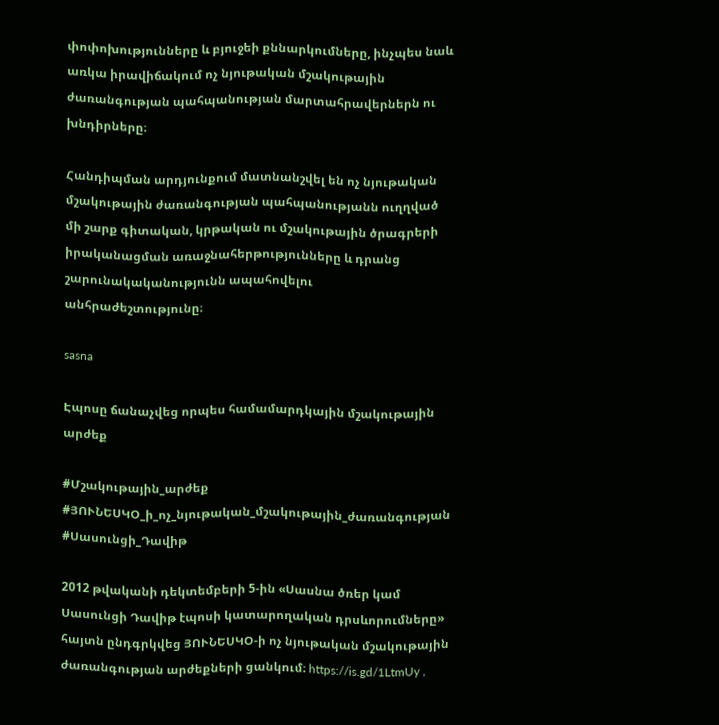փոփոխությունները և բյուջեի քննարկումները, ինչպես նաև առկա իրավիճակում ոչ նյութական մշակութային ժառանգության պահպանության մարտահրավերներն ու խնդիրները։

Հանդիպման արդյունքում մատնանշվել են ոչ նյութական մշակութային ժառանգության պահպանությանն ուղղված մի շարք գիտական, կրթական ու մշակութային ծրագրերի իրականացման առաջնահերթությունները և դրանց շարունակականությունն ապահովելու անհրաժեշտությունը։

sasna

Էպոսը ճանաչվեց որպես համամարդկային մշակութային արժեք

#Մշակութային_արժեք #ՅՈՒՆԵՍԿՕ_ի_ոչ_նյութական_մշակութային_ժառանգության #Սասունցի_Դավիթ

2012 թվականի դեկտեմբերի 5-ին «Սասնա ծռեր կամ Սասունցի Դավիթ էպոսի կատարողական դրսևորումները» հայտն ընդգրկվեց ՅՈՒՆԵՍԿՕ-ի ոչ նյութական մշակութային ժառանգության արժեքների ցանկում։ https://is.gd/1LtmUy ,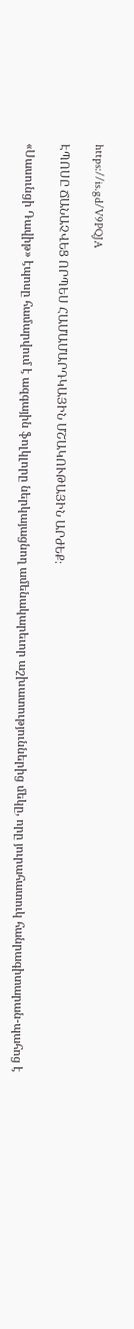https://is.gd/V9PQJA

ԷՊՈՍԸ ՃԱՆԱՉՎԵՑ ՈՐՊԵՍ ՀԱՄԱՄԱՐԴԿԱՅԻՆ ՄՇԱԿՈՒԹԱՅԻՆ ԱՐԺԵՔ։

«Սասունցի Դավիթ» էպոսը համարվում է ազգային ֆոլկլորը ներկայացնող ամենակարեւոր աշխատություններից մեկը, որը յուրահատուկ հանրագիտարան-պահոց է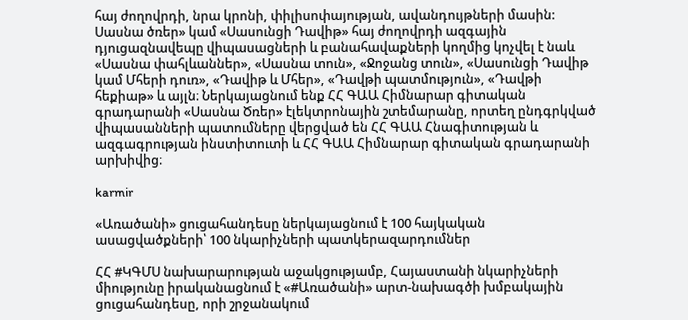հայ ժողովրդի, նրա կրոնի, փիլիսոփայության, ավանդույթների մասին: Սասնա ծռեր» կամ «Սասունցի Դավիթ» հայ ժողովրդի ազգային դյուցազնավեպը վիպասացների և բանահավաքների կողմից կոչվել է նաև «Սասնա փահլևաններ», «Սասնա տուն», «Ջոջանց տուն», «Սասունցի Դավիթ կամ Մհերի դուռ», «Դավիթ և Մհեր», «Դավթի պատմություն», «Դավթի հեքիաթ» և այլն։ Ներկայացնում ենք ՀՀ ԳԱԱ Հիմնարար գիտական գրադարանի «Սասնա Ծռեր» էլեկտրոնային շտեմարանը, որտեղ ընդգրկված վիպասանների պատումները վերցված են ՀՀ ԳԱԱ Հնագիտության և ազգագրության ինստիտուտի և ՀՀ ԳԱԱ Հիմնարար գիտական գրադարանի արխիվից։

karmir

«Առածանի» ցուցահանդեսը ներկայացնում է 100 հայկական ասացվածքների՝ 100 նկարիչների պատկերազարդումներ

ՀՀ #ԿԳՄՍ նախարարության աջակցությամբ, Հայաստանի նկարիչների միությունը իրականացնում է «#Առածանի» արտ-նախագծի խմբակային ցուցահանդեսը, որի շրջանակում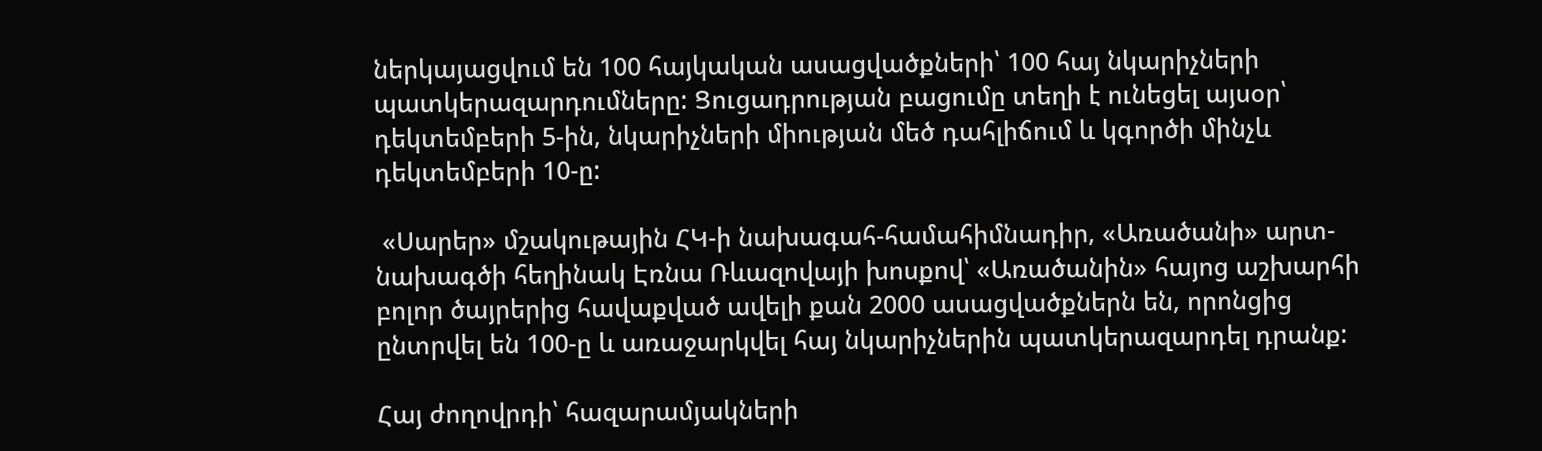ներկայացվում են 100 հայկական ասացվածքների՝ 100 հայ նկարիչների պատկերազարդումները: Ցուցադրության բացումը տեղի է ունեցել այսօր՝ դեկտեմբերի 5-ին, նկարիչների միության մեծ դահլիճում և կգործի մինչև դեկտեմբերի 10-ը:

 «Սարեր» մշակութային ՀԿ-ի նախագահ-համահիմնադիր, «Առածանի» արտ-նախագծի հեղինակ Էռնա Ռևազովայի խոսքով՝ «Առածանին» հայոց աշխարհի բոլոր ծայրերից հավաքված ավելի քան 2000 ասացվածքներն են, որոնցից ընտրվել են 100-ը և առաջարկվել հայ նկարիչներին պատկերազարդել դրանք:

Հայ ժողովրդի՝ հազարամյակների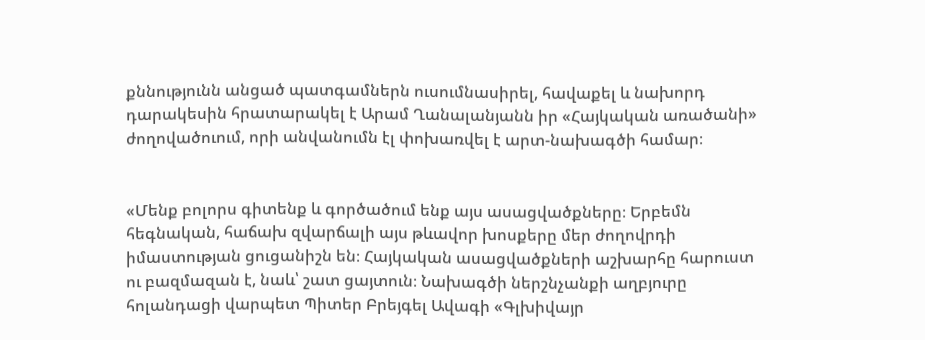քննությունն անցած պատգամներն ուսումնասիրել, հավաքել և նախորդ դարակեսին հրատարակել է Արամ Ղանալանյանն իր «Հայկական առածանի» ժողովածուում, որի անվանումն էլ փոխառվել է արտ-նախագծի համար։


«Մենք բոլորս գիտենք և գործածում ենք այս ասացվածքները։ Երբեմն հեգնական, հաճախ զվարճալի այս թևավոր խոսքերը մեր ժողովրդի իմաստության ցուցանիշն են։ Հայկական ասացվածքների աշխարհը հարուստ ու բազմազան է, նաև՝ շատ ցայտուն։ Նախագծի ներշնչանքի աղբյուրը հոլանդացի վարպետ Պիտեր Բրեյգել Ավագի «Գլխիվայր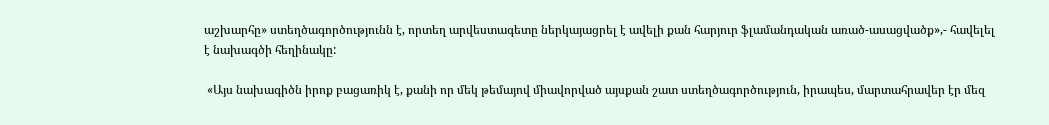աշխարհը» ստեղծագործությունն է, որտեղ արվեստագետը ներկայացրել է ավելի քան հարյուր ֆլամանդական առած-ասացվածք»,- հավելել է նախագծի հեղինակը:

 «Այս նախագիծն իրոք բացառիկ է, քանի որ մեկ թեմայով միավորված այսքան շատ ստեղծագործություն, իրապես, մարտահրավեր էր մեզ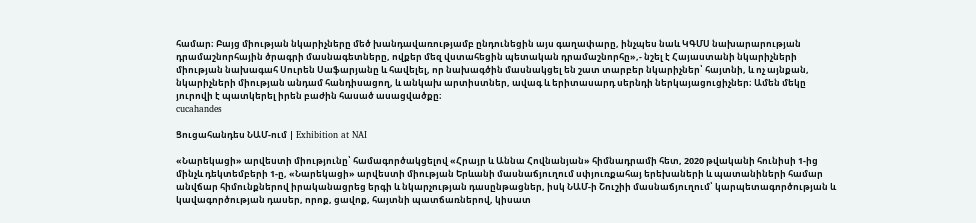համար։ Բայց միության նկարիչները մեծ խանդավառությամբ ընդունեցին այս գաղափարը, ինչպես նաև ԿԳՄՍ նախարարության դրամաշնորհային ծրագրի մասնագետները, ովքեր մեզ վստահեցին պետական դրամաշնորհը»,- նշել է Հայաստանի նկարիչների միության նախագահ Սուրեն Սաֆարյանը և հավելել, որ նախագծին մասնակցել են շատ տարբեր նկարիչներ՝ հայտնի, և ոչ այնքան, նկարիչների միության անդամ հանդիսացող, և անկախ արտիստներ, ավագ և երիտասարդ սերնդի ներկայացուցիչներ։ Ամեն մեկը յուրովի է պատկերել իրեն բաժին հասած ասացվածքը։
cucahandes

Ցուցահանդես ՆԱՄ-ում | Exhibition at NAI

«Նարեկացի» արվեստի միությունը՝ համագործակցելով «Հրայր և Աննա Հովնանյան» հիմնադրամի հետ, 2020 թվականի հունիսի 1-ից մինչև դեկտեմբերի 1-ը, «Նարեկացի» արվեստի միության Երևանի մասնաճյուղում սփյուռքահայ երեխաների և պատանիների համար անվճար հիմունքներով իրականացրեց երգի և նկարչության դասընթացներ, իսկ ՆԱՄ-ի Շուշիի մասնաճյուղում՝ կարպետագործության և կավագործության դասեր, որոք, ցավոք, հայտնի պատճառներով, կիսատ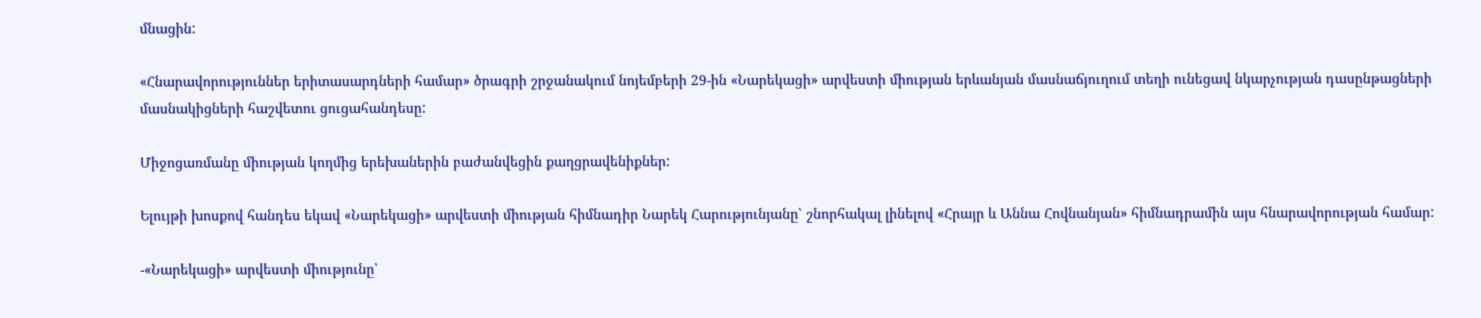մնացին:

«Հնարավորություններ երիտասարդների համար» ծրագրի շրջանակում նոյեմբերի 29-ին «Նարեկացի» արվեստի միության երևանյան մասնաճյուղում տեղի ունեցավ նկարչության դասընթացների մասնակիցների հաշվետու ցուցահանդեսը:

Միջոցառմանը միության կողմից երեխաներին բաժանվեցին քաղցրավենիքներ:

Ելույթի խոսքով հանդես եկավ «Նարեկացի» արվեստի միության հիմնադիր Նարեկ Հարությունյանը՝ շնորհակալ լինելով «Հրայր և Աննա Հովնանյան» հիմնադրամին այս հնարավորության համար:

-«Նարեկացի» արվեստի միությունը՝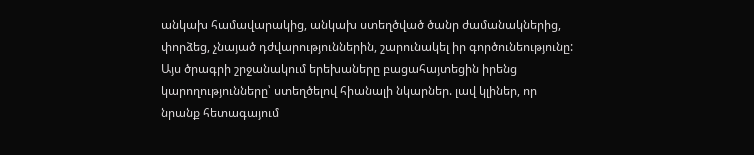անկախ համավարակից, անկախ ստեղծված ծանր ժամանակներից, փորձեց, չնայած դժվարություններին, շարունակել իր գործունեությունը: Այս ծրագրի շրջանակում երեխաները բացահայտեցին իրենց կարողությունները՝ ստեղծելով հիանալի նկարներ. լավ կլիներ, որ նրանք հետագայում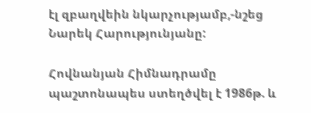էլ զբաղվեին նկարչությամբ,-նշեց Նարեկ Հարությունյանը:

Հովնանյան Հիմնադրամը պաշտոնապես ստեղծվել է 1986թ. և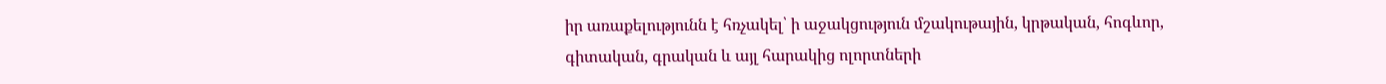իր առաքելությունն է հռչակել՝ ի աջակցություն մշակութային, կրթական, հոգևոր, գիտական, գրական և այլ հարակից ոլորտների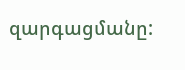զարգացմանը: